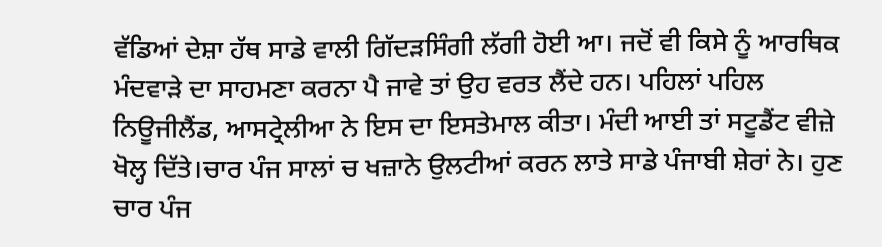ਵੱਡਿਆਂ ਦੇਸ਼ਾ ਹੱਥ ਸਾਡੇ ਵਾਲੀ ਗਿੱਦੜਸਿੰਗੀ ਲੱਗੀ ਹੋਈ ਆ। ਜਦੋਂ ਵੀ ਕਿਸੇ ਨੂੰ ਆਰਥਿਕ ਮੰਦਵਾੜੇ ਦਾ ਸਾਹਮਣਾ ਕਰਨਾ ਪੈ ਜਾਵੇ ਤਾਂ ਉਹ ਵਰਤ ਲੈਂਦੇ ਹਨ। ਪਹਿਲਾਂ ਪਹਿਲ ਨਿਊਜੀਲੈਂਡ, ਆਸਟ੍ਰੇਲੀਆ ਨੇ ਇਸ ਦਾ ਇਸਤੇਮਾਲ ਕੀਤਾ। ਮੰਦੀ ਆਈ ਤਾਂ ਸਟੂਡੈਂਟ ਵੀਜ਼ੇ ਖੋਲ੍ਹ ਦਿੱਤੇ।ਚਾਰ ਪੰਜ ਸਾਲਾਂ ਚ ਖਜ਼ਾਨੇ ਉਲਟੀਆਂ ਕਰਨ ਲਾਤੇ ਸਾਡੇ ਪੰਜਾਬੀ ਸ਼ੇਰਾਂ ਨੇ। ਹੁਣ ਚਾਰ ਪੰਜ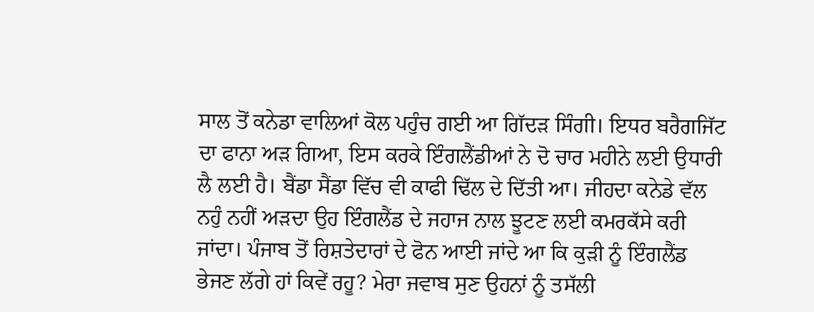ਸਾਲ ਤੋਂ ਕਨੇਡਾ ਵਾਲਿਆਂ ਕੋਲ ਪਹੁੰਚ ਗਈ ਆ ਗਿੱਦੜ ਸਿੰਗੀ। ਇਧਰ ਬਰੈਗਜਿੱਟ ਦਾ ਫਾਨਾ ਅੜ ਗਿਆ, ਇਸ ਕਰਕੇ ਇੰਗਲੈਂਡੀਆਂ ਨੇ ਦੋ ਚਾਰ ਮਹੀਨੇ ਲਈ ਉਧਾਰੀ ਲੈ ਲਈ ਹੈ। ਬੈਂਡਾ ਸੈਂਡਾ ਵਿੱਚ ਵੀ ਕਾਫੀ ਢਿੱਲ ਦੇ ਦਿੱਤੀ ਆ। ਜੀਹਦਾ ਕਨੇਡੇ ਵੱਲ ਨਹੁੰ ਨਹੀਂ ਅੜਦਾ ਉਹ ਇੰਗਲੈਂਡ ਦੇ ਜਹਾਜ ਨਾਲ ਝੂਟਣ ਲਈ ਕਮਰਕੱਸੇ ਕਰੀ ਜਾਂਦਾ। ਪੰਜਾਬ ਤੋਂ ਰਿਸ਼ਤੇਦਾਰਾਂ ਦੇ ਫੋਨ ਆਈ ਜਾਂਦੇ ਆ ਕਿ ਕੁੜੀ ਨੂੰ ਇੰਗਲੈਂਡ ਭੇਜਣ ਲੱਗੇ ਹਾਂ ਕਿਵੇਂ ਰਹੂ? ਮੇਰਾ ਜਵਾਬ ਸੁਣ ਉਹਨਾਂ ਨੂੰ ਤਸੱਲੀ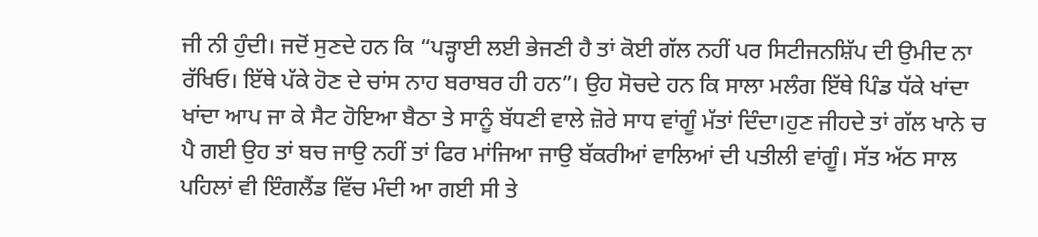ਜੀ ਨੀ ਹੁੰਦੀ। ਜਦੋਂ ਸੁਣਦੇ ਹਨ ਕਿ “ਪੜ੍ਹਾਈ ਲਈ ਭੇਜਣੀ ਹੈ ਤਾਂ ਕੋਈ ਗੱਲ ਨਹੀਂ ਪਰ ਸਿਟੀਜਨਸ਼ਿੱਪ ਦੀ ਉਮੀਦ ਨਾ ਰੱਖਿਓ। ਇੱਥੇ ਪੱਕੇ ਹੋਣ ਦੇ ਚਾਂਸ ਨਾਹ ਬਰਾਬਰ ਹੀ ਹਨ”। ਉਹ ਸੋਚਦੇ ਹਨ ਕਿ ਸਾਲਾ ਮਲੰਗ ਇੱਥੇ ਪਿੰਡ ਧੱਕੇ ਖਾਂਦਾ ਖਾਂਦਾ ਆਪ ਜਾ ਕੇ ਸੈਟ ਹੋਇਆ ਬੈਠਾ ਤੇ ਸਾਨੂੰ ਬੱਧਣੀ ਵਾਲੇ ਜ਼ੋਰੇ ਸਾਧ ਵਾਂਗੂੰ ਮੱਤਾਂ ਦਿੰਦਾ।ਹੁਣ ਜੀਹਦੇ ਤਾਂ ਗੱਲ ਖਾਨੇ ਚ ਪੈ ਗਈ ਉਹ ਤਾਂ ਬਚ ਜਾਉ ਨਹੀਂ ਤਾਂ ਫਿਰ ਮਾਂਜਿਆ ਜਾਉ ਬੱਕਰੀਆਂ ਵਾਲਿਆਂ ਦੀ ਪਤੀਲੀ ਵਾਂਗੂੰ। ਸੱਤ ਅੱਠ ਸਾਲ ਪਹਿਲਾਂ ਵੀ ਇੰਗਲੈਂਡ ਵਿੱਚ ਮੰਦੀ ਆ ਗਈ ਸੀ ਤੇ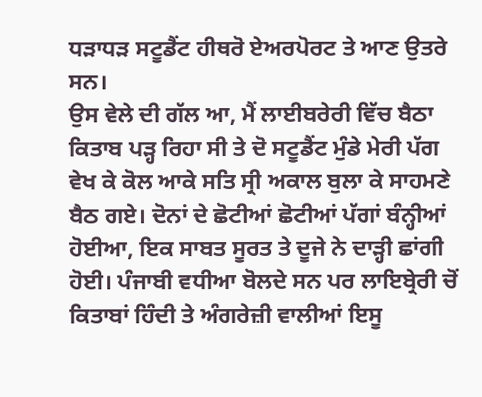ਧੜਾਧੜ ਸਟੂਡੈਂਟ ਹੀਥਰੋ ਏਅਰਪੋਰਟ ਤੇ ਆਣ ਉਤਰੇ ਸਨ।
ਉਸ ਵੇਲੇ ਦੀ ਗੱਲ ਆ, ਮੈਂ ਲਾਈਬਰੇਰੀ ਵਿੱਚ ਬੈਠਾ ਕਿਤਾਬ ਪੜ੍ਹ ਰਿਹਾ ਸੀ ਤੇ ਦੋ ਸਟੂਡੈਂਟ ਮੁੰਡੇ ਮੇਰੀ ਪੱਗ ਵੇਖ ਕੇ ਕੋਲ ਆਕੇ ਸਤਿ ਸ੍ਰੀ ਅਕਾਲ ਬੁਲਾ ਕੇ ਸਾਹਮਣੇ ਬੈਠ ਗਏ। ਦੋਨਾਂ ਦੇ ਛੋਟੀਆਂ ਛੋਟੀਆਂ ਪੱਗਾਂ ਬੰਨ੍ਹੀਆਂ ਹੋਈਆ, ਇਕ ਸਾਬਤ ਸੂਰਤ ਤੇ ਦੂਜੇ ਨੇ ਦਾੜ੍ਹੀ ਛਾਂਗੀ ਹੋਈ। ਪੰਜਾਬੀ ਵਧੀਆ ਬੋਲਦੇ ਸਨ ਪਰ ਲਾਇਬ੍ਰੇਰੀ ਚੋਂ ਕਿਤਾਬਾਂ ਹਿੰਦੀ ਤੇ ਅੰਗਰੇਜ਼ੀ ਵਾਲੀਆਂ ਇਸੂ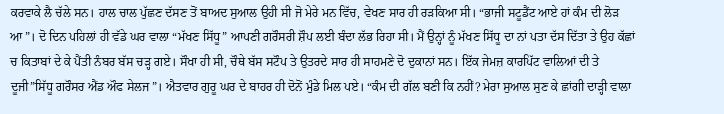ਕਰਵਾਕੇ ਲੈ ਚੱਲੇ ਸਨ। ਹਾਲ ਚਾਲ ਪੁੱਛਣ ਦੱਸਣ ਤੋਂ ਬਾਅਦ ਸੁਆਲ ਉਹੀ ਸੀ ਜੋ ਮੇਰੇ ਮਨ ਵਿੱਚ, ਵੇਖਣ ਸਾਰ ਹੀ ਰੜਕਿਆ ਸੀ। “ਭਾਜੀ ਸਟੂਡੈਂਟ ਆਏ ਹਾਂ ਕੰਮ ਦੀ ਲੋੜ ਆ”। ਦੋ ਦਿਨ ਪਹਿਲਾਂ ਹੀ ਵੱਡੇ ਘਰ ਵਾਲਾ “ਮੱਖਣ ਸਿੱਧੂ” ਆਪਣੀ ਗਰੌਸਰੀ ਸ਼ੌਪ ਲਈ ਬੰਦਾ ਲੱਭ ਰਿਹਾ ਸੀ। ਮੈਂ ਉਨ੍ਹਾਂ ਨੂੰ ਮੱਖਣ ਸਿੱਧੂ ਦਾ ਨਾਂ ਪਤਾ ਦੱਸ ਦਿੱਤਾ ਤੇ ਉਹ ਕੱਛਾਂ ਚ ਕਿਤਾਬਾਂ ਦੇ ਕੇ ਪੈਂਤੀ ਨੰਬਰ ਬੱਸ ਚੜ੍ਹ ਗਏ। ਸੌਖਾ ਹੀ ਸੀ, ਚੌਥੇ ਬੱਸ ਸਟੌਪ ਤੇ ਉਤਰਦੇ ਸਾਰ ਹੀ ਸਾਹਮਣੇ ਦੋ ਦੁਕਾਨਾਂ ਸਨ। ਇੱਕ ਜੇਮਜ਼ ਕਾਰਪਿੱਟ ਵਾਲਿਆਂ ਦੀ ਤੇ ਦੂਜੀ”ਸਿੱਧੂ ਗਰੌਸਰ ਐਂਡ ਔਫ ਸੇਲਜ”। ਐਤਵਾਰ ਗੁਰੂ ਘਰ ਦੇ ਬਾਹਰ ਹੀ ਦੋਨੋਂ ਮੁੰਡੇ ਮਿਲ ਪਏ। “ਕੰਮ ਦੀ ਗੱਲ ਬਣੀ ਕਿ ਨਹੀਂ? ਮੇਰਾ ਸੁਆਲ ਸੁਣ ਕੇ ਛਾਂਗੀ ਦਾੜ੍ਹੀ ਵਾਲਾ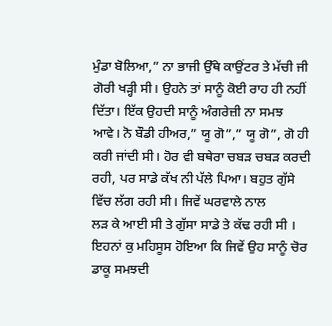ਮੁੰਡਾ ਬੋਲਿਆ,” ਨਾ ਭਾਜੀ ਉੱਥੇ ਕਾਉਂਟਰ ਤੇ ਮੱਚੀ ਜੀ ਗੋਰੀ ਖੜ੍ਹੀ ਸੀ। ਉਹਨੇ ਤਾਂ ਸਾਨੂੰ ਕੋਈ ਰਾਹ ਹੀ ਨਹੀਂ ਦਿੱਤਾ। ਇੱਕ ਉਹਦੀ ਸਾਨੂੰ ਅੰਗਰੇਜ਼ੀ ਨਾ ਸਮਝ ਆਵੇ। ਨੋ ਬੌਡੀ ਹੀਅਰ,” ਯੂ ਗੋ”,” ਯੂ ਗੋ”, ਗੋ ਹੀ ਕਰੀ ਜਾਂਦੀ ਸੀ। ਹੋਰ ਵੀ ਬਥੇਰਾ ਚਬੜ ਚਬੜ ਕਰਦੀ ਰਹੀ, ਪਰ ਸਾਡੇ ਕੱਖ ਨੀ ਪੱਲੇ ਪਿਆ। ਬਹੁਤ ਗੁੱਸੇ ਵਿੱਚ ਲੱਗ ਰਹੀ ਸੀ। ਜਿਵੇਂ ਘਰਵਾਲੇ ਨਾਲ
ਲੜ ਕੇ ਆਈ ਸੀ ਤੇ ਗੁੱਸਾ ਸਾਡੇ ਤੇ ਕੱਢ ਰਹੀ ਸੀ । ਇਹਨਾਂ ਕੁ ਮਹਿਸੂਸ ਹੋਇਆ ਕਿ ਜਿਵੇਂ ਉਹ ਸਾਨੂੰ ਚੋਰ ਡਾਕੂ ਸਮਝਦੀ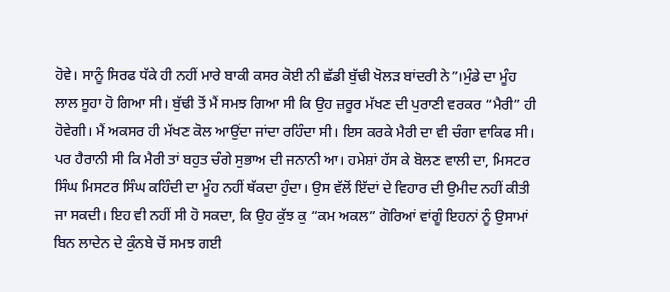ਹੋਵੇ। ਸਾਨੂੰ ਸਿਰਫ ਧੱਕੇ ਹੀ ਨਹੀਂ ਮਾਰੇ ਬਾਕੀ ਕਸਰ ਕੋਈ ਨੀ ਛੱਡੀ ਬੁੱਢੀ ਖੋਲੜ ਬਾਂਦਰੀ ਨੇ”।ਮੁੰਡੇ ਦਾ ਮੂੰਹ ਲਾਲ ਸੂਹਾ ਹੋ ਗਿਆ ਸੀ। ਬੁੱਢੀ ਤੋਂ ਮੈਂ ਸਮਝ ਗਿਆ ਸੀ ਕਿ ਉਹ ਜ਼ਰੂਰ ਮੱਖਣ ਦੀ ਪੁਰਾਣੀ ਵਰਕਰ “ਮੈਰੀ” ਹੀ ਹੋਵੇਗੀ। ਮੈਂ ਅਕਸਰ ਹੀ ਮੱਖਣ ਕੋਲ ਆਉਂਦਾ ਜਾਂਦਾ ਰਹਿੰਦਾ ਸੀ। ਇਸ ਕਰਕੇ ਮੈਰੀ ਦਾ ਵੀ ਚੰਗਾ ਵਾਕਿਫ ਸੀ। ਪਰ ਹੈਰਾਨੀ ਸੀ ਕਿ ਮੈਰੀ ਤਾਂ ਬਹੁਤ ਚੰਗੇ ਸੁਭਾਅ ਦੀ ਜਨਾਨੀ ਆ। ਹਮੇਸ਼ਾਂ ਹੱਸ ਕੇ ਬੋਲਣ ਵਾਲੀ ਦਾ, ਮਿਸਟਰ ਸਿੰਘ ਮਿਸਟਰ ਸਿੰਘ ਕਹਿੰਦੀ ਦਾ ਮੂੰਹ ਨਹੀਂ ਥੱਕਦਾ ਹੁੰਦਾ। ਉਸ ਵੱਲੋਂ ਇੱਦਾਂ ਦੇ ਵਿਹਾਰ ਦੀ ਉਮੀਦ ਨਹੀਂ ਕੀਤੀ ਜਾ ਸਕਦੀ। ਇਹ ਵੀ ਨਹੀਂ ਸੀ ਹੋ ਸਕਦਾ, ਕਿ ਉਹ ਕੁੱਝ ਕੁ “ਕਮ ਅਕਲ” ਗੋਰਿਆਂ ਵਾਂਗੂੰ ਇਹਨਾਂ ਨੂੰ ਉਸਾਮਾਂ ਬਿਨ ਲਾਦੇਨ ਦੇ ਕੁੰਨਬੇ ਚੋਂ ਸਮਝ ਗਈ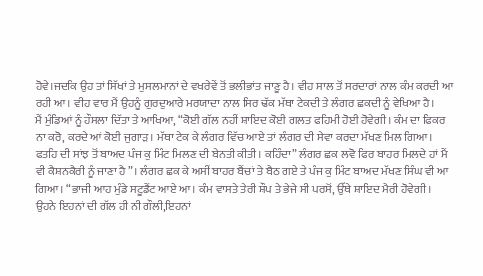ਹੋਵੇ।ਜਦਕਿ ਉਹ ਤਾਂ ਸਿੱਖਾਂ ਤੇ ਮੁਸਲਮਾਨਾਂ ਦੇ ਵਖਰੇਵੇਂ ਤੋਂ ਭਲੀਭਾਂਤ ਜਾਣੂ ਹੈ। ਵੀਹ ਸਾਲ ਤੋਂ ਸਰਦਾਰਾਂ ਨਾਲ ਕੰਮ ਕਰਦੀ ਆ ਰਹੀ ਆ। ਵੀਹ ਵਾਰ ਮੈਂ ਉਹਨੂੰ ਗੁਰਦੁਆਰੇ ਮਰਯਾਦਾ ਨਾਲ ਸਿਰ ਢੱਕ ਮੱਥਾ ਟੇਕਦੀ ਤੇ ਲੰਗਰ ਛਕਦੀ ਨੂੰ ਵੇਖਿਆ ਹੈ।
ਮੈਂ ਮੁੰਡਿਆਂ ਨੂੰ ਹੌਸਲਾ ਦਿੱਤਾ ਤੇ ਆਖਿਆ, “ਕੋਈ ਗੱਲ ਨਹੀਂ ਸ਼ਾਇਦ ਕੋਈ ਗਲਤ ਫਹਿਮੀ ਹੋਈ ਹੋਵੇਗੀ। ਕੰਮ ਦਾ ਫਿਕਰ ਨਾ ਕਰੋ, ਕਰਦੇ ਆਂ ਕੋਈ ਜੁਗਾੜ। ਮੱਥਾ ਟੇਕ ਕੇ ਲੰਗਰ ਵਿੱਚ ਆਏ ਤਾਂ ਲੰਗਰ ਦੀ ਸੇਵਾ ਕਰਦਾ ਮੱਖਣ ਮਿਲ ਗਿਆ। ਫਤਹਿ ਦੀ ਸਾਂਝ ਤੋਂ ਬਾਅਦ ਪੰਜ ਕੁ ਮਿੰਟ ਮਿਲਣ ਦੀ ਬੇਨਤੀ ਕੀਤੀ। ਕਹਿੰਦਾ” ਲੰਗਰ ਛਕ ਲਵੋ ਫਿਰ ਬਾਹਰ ਮਿਲਦੇ ਹਾਂ ਮੈਂ ਵੀ ਕੈਸ਼ਨਕੈਰੀ ਨੂੰ ਜਾਣਾ ਹੈ”। ਲੰਗਰ ਛਕ ਕੇ ਅਸੀਂ ਬਾਹਰ ਬੈਂਚਾਂ ਤੇ ਬੈਠ ਗਏ ਤੇ ਪੰਜ ਕੁ ਮਿੰਟ ਬਾਅਦ ਮੱਖਣ ਸਿੰਘ ਵੀ ਆ ਗਿਆ। “ਭਾਜੀ ਆਹ ਮੁੰਡੇ ਸਟੂਡੈਂਟ ਆਏ ਆ। ਕੰਮ ਵਾਸਤੇ ਤੇਰੀ ਸ਼ੌਪ ਤੇ ਭੇਜੇ ਸੀ ਪਰਸੋਂ, ਉੱਥੇ ਸ਼ਾਇਦ ਮੈਰੀ ਹੋਵੇਗੀ। ਉਹਨੇ ਇਹਨਾਂ ਦੀ ਗੱਲ ਹੀ ਨੀ ਗੌਲੀ,ਇਹਨਾਂ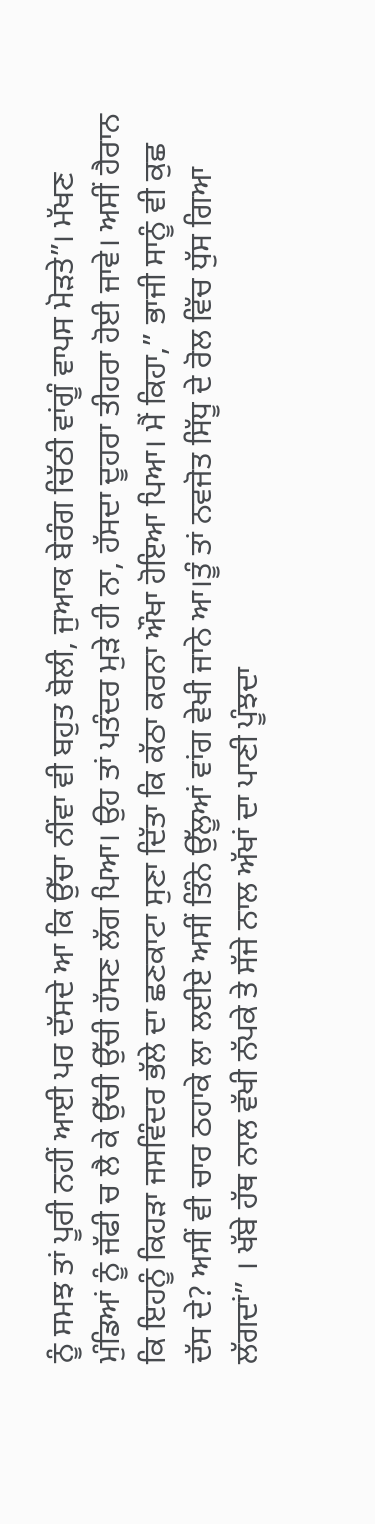ਨੂੰ ਸਮਝ ਤਾਂ ਪੂਰੀ ਨਹੀਂ ਆਈ ਪਰ ਦੱਸਦੇ ਆ ਕਿ ਉੱਚਾ ਨੀਂਵਾ ਵੀ ਬਹੁਤ ਬੋਲੀ, ਜੁਆਕ ਬੇਰੰਗ ਚਿੱਠੀ ਵਾਂਗੂੰ ਵਾਪਸ ਮੋੜਤੇ”। ਮੱਖਣ ਮੁੰਡਿਆਂ ਨੂੰ ਜੱਫੀ ਚ ਲੈ ਕੇ ਉੱਚੀ ਉੱਚੀ ਹੱਸਣ ਲੱਗ ਪਿਆ। ਉਹ ਤਾਂ ਪਤੰਦਰ ਮੁੜੇ ਹੀ ਨਾ, ਹੱਸਦਾ ਦੂਹਰਾ ਤੀਹਰਾ ਹੋਈ ਜਾਵੇ। ਅਸੀਂ ਹੈਰਾਨ ਕਿ ਇਹਨੂੰ ਕਿਹੜਾ ਜਸਵਿੰਦਰ ਭੱਲੇ ਦਾ ਛਣਕਾਟਾ ਸੁਣਾ ਦਿੱਤਾ ਕਿ ਕੱਠਾ ਕਰਨਾ ਔਖਾ ਹੋਇਆ ਪਿਆ। ਮੈਂ ਕਿਹਾ,” ਭਾਜੀ ਸਾਨੂੰ ਵੀ ਕੁਛ ਦੱਸ ਦੇ? ਅਸੀਂ ਵੀ ਚਾਰ ਠਹਾਕੇ ਲਾ ਲਈਏ ਅਸੀਂ ਤਿੰਨੇ ਉੱਲੂਆਂ ਵਾਂਗ ਵੇਖੀ ਜਾਨੇ ਆ।ਤੂੰ ਤਾਂ ਨਵਜੋਤ ਸਿੱਧੂ ਦੇ ਰੋਲ ਵਿੱਚ ਧੁੱਸ ਗਿਆ ਲੱਗਦਾਂ” । ਖੱਬੇ ਹੱਥ ਨਾਲ ਵੱਖੀ ਨੱਪਕੇ ਤੇ ਸੱਜੇ ਨਾਲ ਅੱਖਾਂ ਦਾ ਪਾਣੀ ਪੂੰਝਦਾ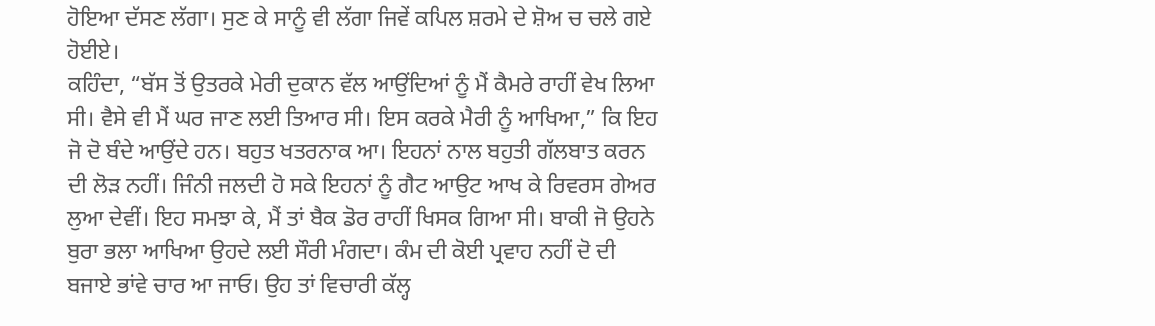ਹੋਇਆ ਦੱਸਣ ਲੱਗਾ। ਸੁਣ ਕੇ ਸਾਨੂੰ ਵੀ ਲੱਗਾ ਜਿਵੇਂ ਕਪਿਲ ਸ਼ਰਮੇ ਦੇ ਸ਼ੋਅ ਚ ਚਲੇ ਗਏ ਹੋਈਏ।
ਕਹਿੰਦਾ, “ਬੱਸ ਤੋਂ ਉਤਰਕੇ ਮੇਰੀ ਦੁਕਾਨ ਵੱਲ ਆਉਂਦਿਆਂ ਨੂੰ ਮੈਂ ਕੈਮਰੇ ਰਾਹੀਂ ਵੇਖ ਲਿਆ ਸੀ। ਵੈਸੇ ਵੀ ਮੈਂ ਘਰ ਜਾਣ ਲਈ ਤਿਆਰ ਸੀ। ਇਸ ਕਰਕੇ ਮੈਰੀ ਨੂੰ ਆਖਿਆ,” ਕਿ ਇਹ ਜੋ ਦੋ ਬੰਦੇ ਆਉਂਦੇ ਹਨ। ਬਹੁਤ ਖਤਰਨਾਕ ਆ। ਇਹਨਾਂ ਨਾਲ ਬਹੁਤੀ ਗੱਲਬਾਤ ਕਰਨ ਦੀ ਲੋੜ ਨਹੀਂ। ਜਿੰਨੀ ਜਲਦੀ ਹੋ ਸਕੇ ਇਹਨਾਂ ਨੂੰ ਗੈਟ ਆਉਟ ਆਖ ਕੇ ਰਿਵਰਸ ਗੇਅਰ ਲੁਆ ਦੇਵੀਂ। ਇਹ ਸਮਝਾ ਕੇ, ਮੈਂ ਤਾਂ ਬੈਕ ਡੋਰ ਰਾਹੀਂ ਖਿਸਕ ਗਿਆ ਸੀ। ਬਾਕੀ ਜੋ ਉਹਨੇ ਬੁਰਾ ਭਲਾ ਆਖਿਆ ਉਹਦੇ ਲਈ ਸੌਰੀ ਮੰਗਦਾ। ਕੰਮ ਦੀ ਕੋਈ ਪ੍ਰਵਾਹ ਨਹੀਂ ਦੋ ਦੀ ਬਜਾਏ ਭਾਂਵੇ ਚਾਰ ਆ ਜਾਓ। ਉਹ ਤਾਂ ਵਿਚਾਰੀ ਕੱਲ੍ਹ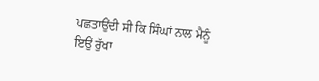ਪਛਤਾਉਂਦੀ ਸੀ ਕਿ ਸਿੰਘਾਂ ਨਾਲ ਮੈਨੂੰ ਇਉਂ ਰੁੱਖਾ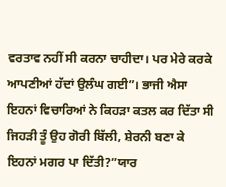ਵਰਤਾਵ ਨਹੀਂ ਸੀ ਕਰਨਾ ਚਾਹੀਦਾ। ਪਰ ਮੇਰੇ ਕਰਕੇ ਆਪਣੀਆਂ ਹੱਦਾਂ ਉਲੰਘ ਗਈ”। ਭਾਜੀ ਐਸਾ ਇਹਨਾਂ ਵਿਚਾਰਿਆਂ ਨੇ ਕਿਹੜਾ ਕਤਲ ਕਰ ਦਿੱਤਾ ਸੀ ਜਿਹੜੀ ਤੂੰ ਉਹ ਗੋਰੀ ਬਿੱਲੀ, ਸ਼ੇਰਨੀ ਬਣਾ ਕੇ ਇਹਨਾਂ ਮਗਰ ਪਾ ਦਿੱਤੀ?”ਯਾਰ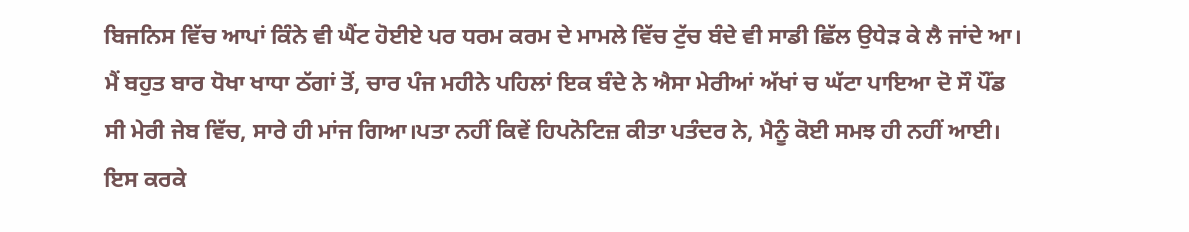ਬਿਜਨਿਸ ਵਿੱਚ ਆਪਾਂ ਕਿੰਨੇ ਵੀ ਘੈਂਟ ਹੋਈਏ ਪਰ ਧਰਮ ਕਰਮ ਦੇ ਮਾਮਲੇ ਵਿੱਚ ਟੁੱਚ ਬੰਦੇ ਵੀ ਸਾਡੀ ਛਿੱਲ ਉਧੇੜ ਕੇ ਲੈ ਜਾਂਦੇ ਆ। ਮੈਂ ਬਹੁਤ ਬਾਰ ਧੋਖਾ ਖਾਧਾ ਠੱਗਾਂ ਤੋਂ, ਚਾਰ ਪੰਜ ਮਹੀਨੇ ਪਹਿਲਾਂ ਇਕ ਬੰਦੇ ਨੇ ਐਸਾ ਮੇਰੀਆਂ ਅੱਖਾਂ ਚ ਘੱਟਾ ਪਾਇਆ ਦੋ ਸੌ ਪੌਂਡ ਸੀ ਮੇਰੀ ਜੇਬ ਵਿੱਚ, ਸਾਰੇ ਹੀ ਮਾਂਜ ਗਿਆ।ਪਤਾ ਨਹੀਂ ਕਿਵੇਂ ਹਿਪਨੋਟਿਜ਼ ਕੀਤਾ ਪਤੰਦਰ ਨੇ, ਮੈਨੂੰ ਕੋਈ ਸਮਝ ਹੀ ਨਹੀਂ ਆਈ। ਇਸ ਕਰਕੇ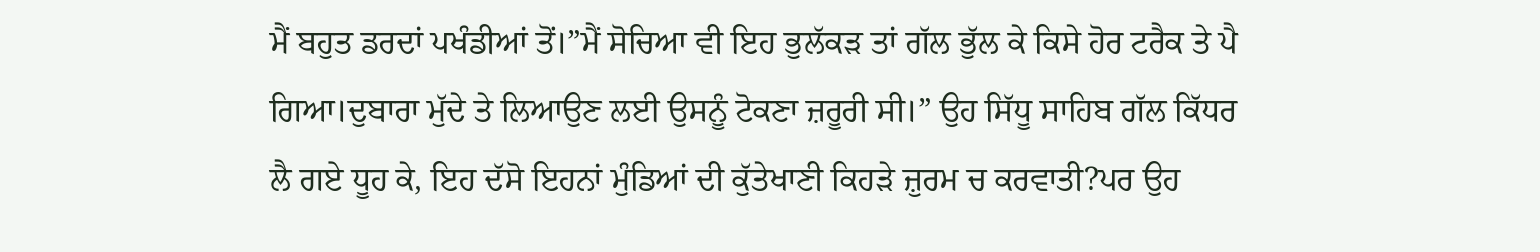ਮੈਂ ਬਹੁਤ ਡਰਦਾਂ ਪਖੰਡੀਆਂ ਤੋਂ।”ਮੈਂ ਸੋਚਿਆ ਵੀ ਇਹ ਭੁਲੱਕੜ ਤਾਂ ਗੱਲ ਭੁੱਲ ਕੇ ਕਿਸੇ ਹੋਰ ਟਰੈਕ ਤੇ ਪੈ ਗਿਆ।ਦੁਬਾਰਾ ਮੁੱਦੇ ਤੇ ਲਿਆਉਣ ਲਈ ਉਸਨੂੰ ਟੋਕਣਾ ਜ਼ਰੂਰੀ ਸੀ।” ਉਹ ਸਿੱਧੂ ਸਾਹਿਬ ਗੱਲ ਕਿੱਧਰ ਲੈ ਗਏ ਧੂਹ ਕੇ, ਇਹ ਦੱਸੋ ਇਹਨਾਂ ਮੁੰਡਿਆਂ ਦੀ ਕੁੱਤੇਖਾਣੀ ਕਿਹੜੇ ਜ਼ੁਰਮ ਚ ਕਰਵਾਤੀ?ਪਰ ਉਹ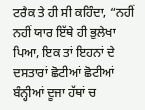ਟਰੈਕ ਤੇ ਹੀ ਸੀ ਕਹਿੰਦਾ, “ਨਹੀਂ ਨਹੀਂ ਯਾਰ ਇੱਥੇ ਹੀ ਭੁਲੇਖਾ ਪਿਆ, ਇਕ ਤਾਂ ਇਹਨਾਂ ਦੇ ਦਸਤਾਰਾਂ ਛੋਟੀਆਂ ਛੋਟੀਆਂ ਬੰਨ੍ਹੀਆਂ ਦੂਜਾ ਹੱਥਾਂ ਚ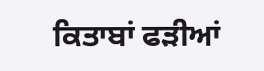ਕਿਤਾਬਾਂ ਫੜੀਆਂ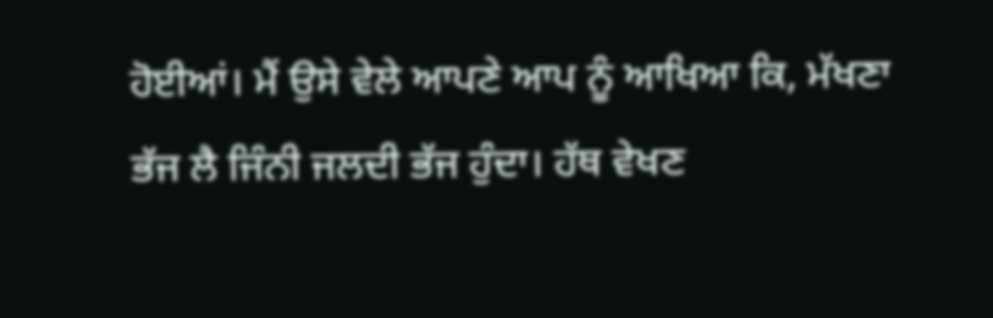ਹੋਈਆਂ। ਮੈਂ ਉਸੇ ਵੇਲੇ ਆਪਣੇ ਆਪ ਨੂੰ ਆਖਿਆ ਕਿ, ਮੱਖਣਾ ਭੱਜ ਲੈ ਜਿੰਨੀ ਜਲਦੀ ਭੱਜ ਹੁੰਦਾ। ਹੱਥ ਵੇਖਣ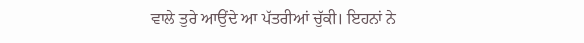ਵਾਲੇ ਤੁਰੇ ਆਉਂਦੇ ਆ ਪੱਤਰੀਆਂ ਚੁੱਕੀ। ਇਹਨਾਂ ਨੇ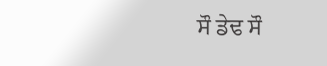ਸੌ ਡੇਢ ਸੌ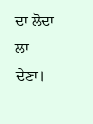ਦਾ ਲੋਦਾ ਲਾ ਦੇਣਾ।